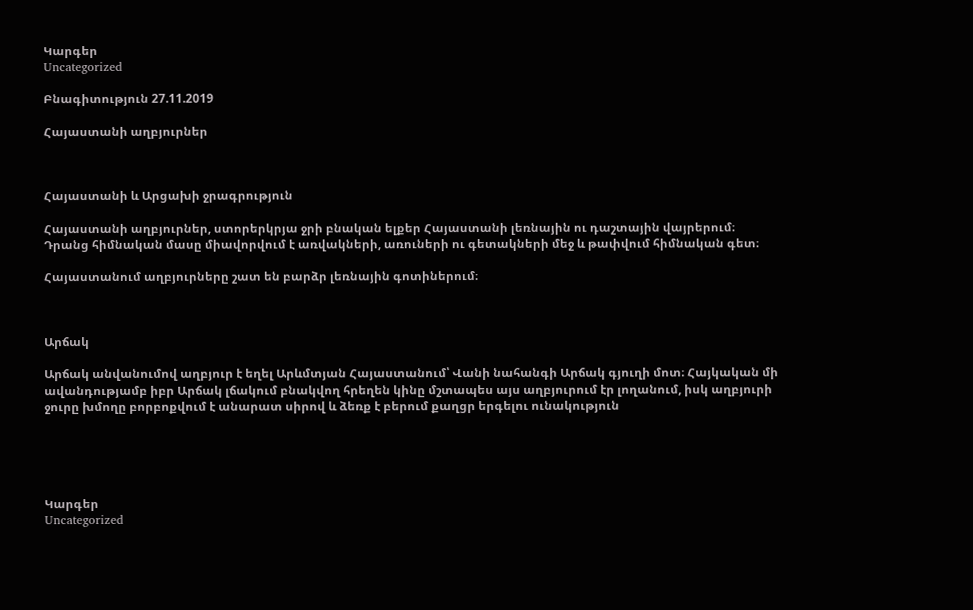Կարգեր
Uncategorized

Բնագիտություն 27.11.2019

Հայաստանի աղբյուրներ



Հայաստանի և Արցախի ջրագրություն

Հայաստանի աղբյուրներ, ստորերկրյա ջրի բնական ելքեր Հայաստանի լեռնային ու դաշտային վայրերում։ Դրանց հիմնական մասը միավորվում է առվակների, առուների ու գետակների մեջ և թափվում հիմնական գետ։

Հայաստանում աղբյուրները շատ են բարձր լեռնային գոտիներում։



Արճակ

Արճակ անվանումով աղբյուր է եղել Արևմտյան Հայաստանում՝ Վանի նահանգի Արճակ գյուղի մոտ։ Հայկական մի ավանդությամբ իբր Արճակ լճակում բնակվող հրեղեն կինը մշտապես այս աղբյուրում էր լողանում, իսկ աղբյուրի ջուրը խմողը բորբոքվում է անարատ սիրով և ձեռք է բերում քաղցր երգելու ունակություն





Կարգեր
Uncategorized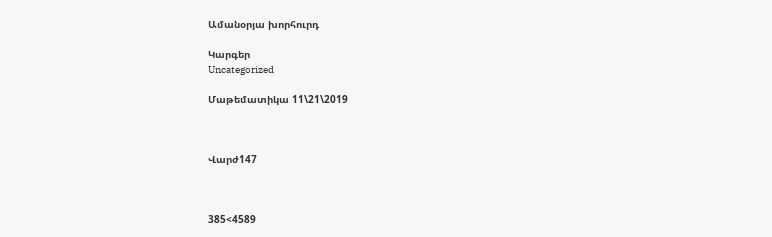Ամանօրյա խորհուրդ

Կարգեր
Uncategorized

Մաթեմատիկա 11\21\2019



Վարժ147



385<4589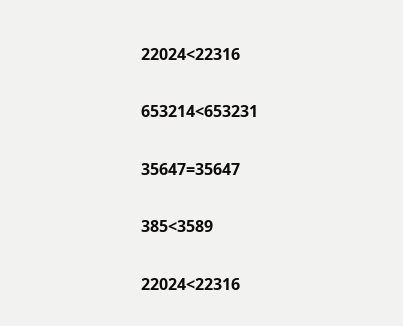22024<22316

653214<653231

35647=35647

385<3589

22024<22316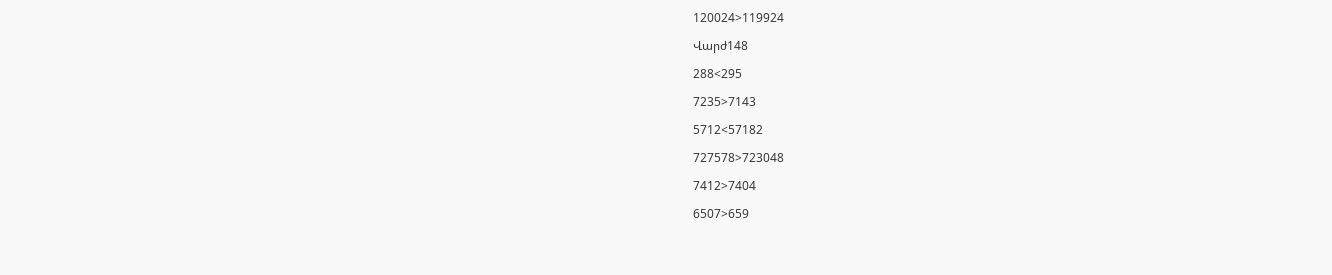120024>119924

Վարժ148

288<295

7235>7143

5712<57182

727578>723048

7412>7404

6507>659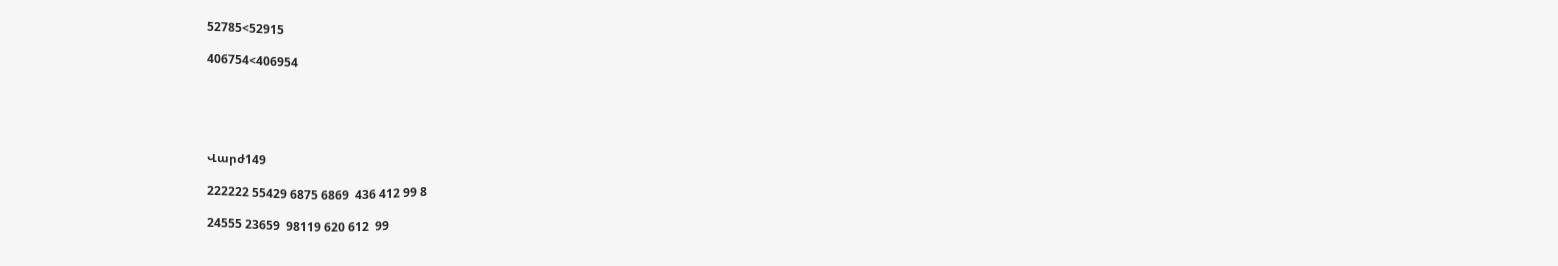52785<52915

406754<406954





Վարժ149

222222 55429 6875 6869  436 412 99 8

24555 23659  98119 620 612  99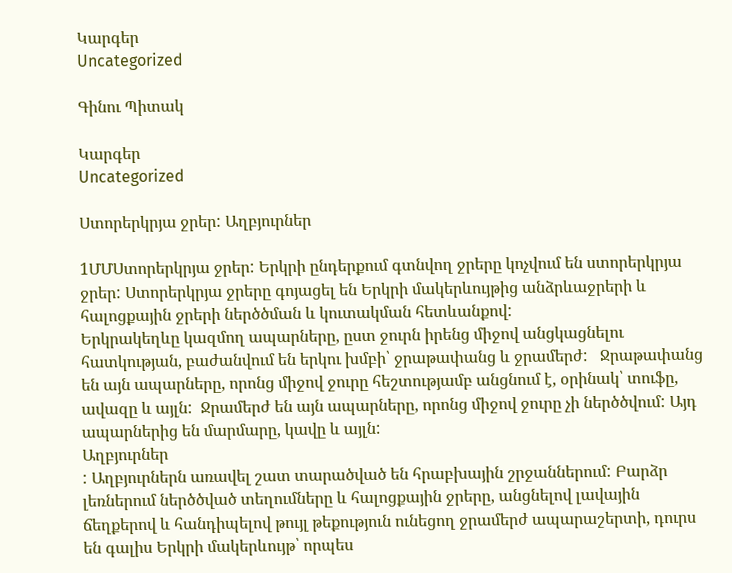Կարգեր
Uncategorized

Գինու Պիտակ

Կարգեր
Uncategorized

Ստորերկրյա ջրեր: Աղբյուրներ

1ՄՄՍտորերկրյա ջրեր: Երկրի ընդերքում գտնվող ջրերը կոչվում են ստորերկրյա ջրեր: Ստորերկրյա ջրերը գոյացել են Երկրի մակերևույթից անձրևաջրերի և հալոցքային ջրերի ներծծման և կուտակման հետևանքով:
Երկրակեղևը կազմող ապարները, ըստ ջուրն իրենց միջով անցկացնելու հատկության, բաժանվում են երկու խմբի՝ ջրաթափանց և ջրամերժ:   Ջրաթափանց են այն ապարները, որոնց միջով ջուրը հեշտությամբ անցնում է, օրինակ՝ տուֆը, ավազը և այլն:  Ջրամերժ են այն ապարները, որոնց միջով ջուրը չի ներծծվում: Այդ ապարներից են մարմարը, կավը և այլն:
Աղբյուրներ
: Աղբյուրներն առավել շատ տարածված են հրաբխային շրջաններում: Բարձր լեռներում ներծծված տեղումները և հալոցքային ջրերը, անցնելով լավային ճեղքերով և հանդիպելով թույլ թեքություն ունեցող ջրամերժ ապարաշերտի, դուրս են գալիս Երկրի մակերևույթ՝ որպես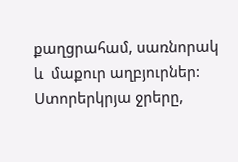քաղցրահամ, սառնորակ  և  մաքուր աղբյուրներ:
Ստորերկրյա ջրերը,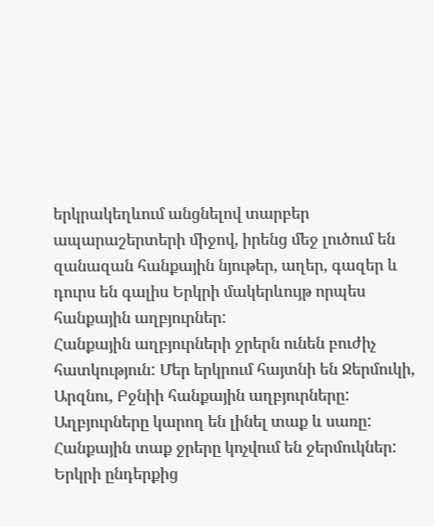երկրակեղևում անցնելով տարբեր ապարաշերտերի միջով, իրենց մեջ լուծում են զանազան հանքային նյութեր, աղեր, գազեր և դուրս են գալիս Երկրի մակերևույթ որպես հանքային աղբյուրներ:
Հանքային աղբյուրների ջրերն ունեն բուժիչ հատկություն: Մեր երկրում հայտնի են Ջերմուկի, Արզնու, Բջնիի հանքային աղբյուրները: Աղբյուրները կարող են լինել տաք և սառը: Հանքային տաք ջրերը կոչվում են ջերմուկներ:
Երկրի ընդերքից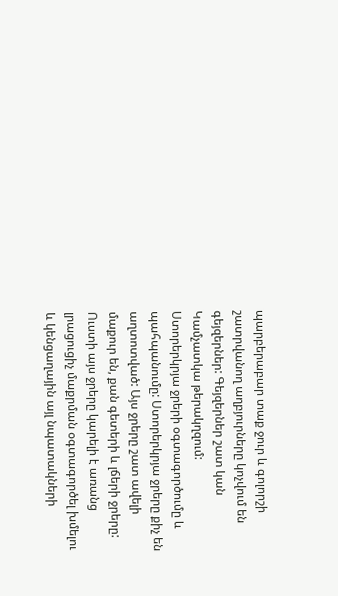պարբերաբար տաք ջուր և գոլորշի շատրվանող աղբյուրները կոչվում են գեյզերներ: Գեյզերներ շատ կան Կամչատկա թերակղզում:
Ստորերկրյա ջրերի օգտագործումը և պահպանումը: Ստորերկրյա ջրերը քիչ են աղտոտված: Այս ջրերը շատ ավելի մաքուր են, քան գետերի և լճերի ջրերը: Ուստի այս ջրերը կարելի է առանց լրացուցիչ մաքրման օգտագործել խմելու և կենցաղային այլ նպատակների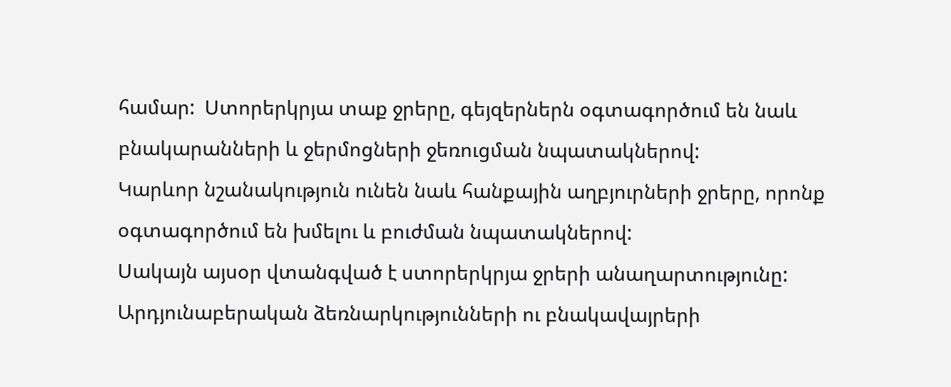համար:  Ստորերկրյա տաք ջրերը, գեյզերներն օգտագործում են նաև բնակարանների և ջերմոցների ջեռուցման նպատակներով:
Կարևոր նշանակություն ունեն նաև հանքային աղբյուրների ջրերը, որոնք օգտագործում են խմելու և բուժման նպատակներով:
Սակայն այսօր վտանգված է ստորերկրյա ջրերի անաղարտությունը: Արդյունաբերական ձեռնարկությունների ու բնակավայրերի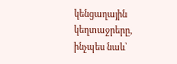կենցաղային կեղտաջրերը, ինչպես նաև՝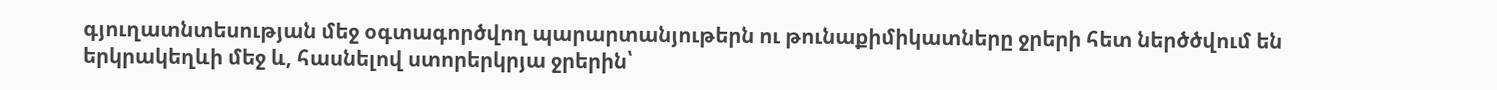գյուղատնտեսության մեջ օգտագործվող պարարտանյութերն ու թունաքիմիկատները ջրերի հետ ներծծվում են երկրակեղևի մեջ և, հասնելով ստորերկրյա ջրերին՝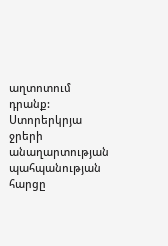աղտոտում դրանք:
Ստորերկրյա ջրերի անաղարտության պահպանության հարցը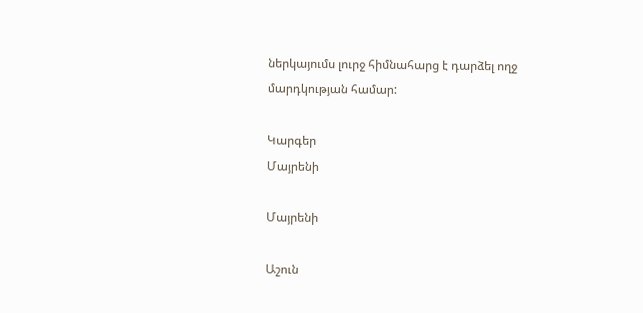ներկայումս լուրջ հիմնահարց է դարձել ողջ մարդկության համար:

Կարգեր
Մայրենի

Մայրենի

Աշուն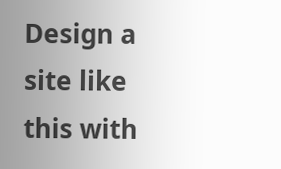Design a site like this with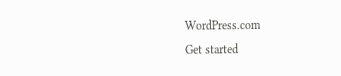WordPress.com
Get started